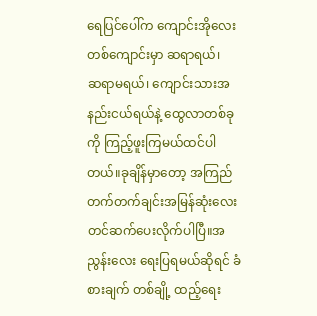ရေပြင်ပေါ်က ကျောင်းအိုလေးတစ်ကျောင်းမှာ ဆရာရယ်၊
ဆရာမရယ်၊ ကျောင်းသားအနည်းငယ်ရယ်နဲ့ ထွေလာတစ်ခုကို ကြည့်ဖူးကြမယ်ထင်ပါတယ်။ခုချိန်မှာတော့ အကြည်တက်တက်ချင်းအမြန်ဆုံးလေး တင်ဆက်ပေးလိုက်ပါပြီ။အညွန်းလေး ရေးပြရမယ်ဆိုရင် ခံစားချက် တစ်ချို့ ထည့်ရေး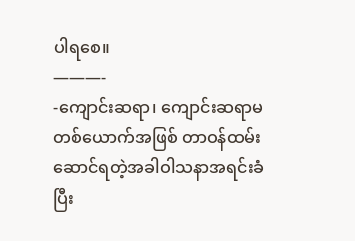ပါရစေ။
———-
-ကျောင်းဆရာ၊ ကျောင်းဆရာမ တစ်ယောက်အဖြစ် တာဝန်ထမ်းဆောင်ရတဲ့အခါဝါသနာအရင်းခံပြီး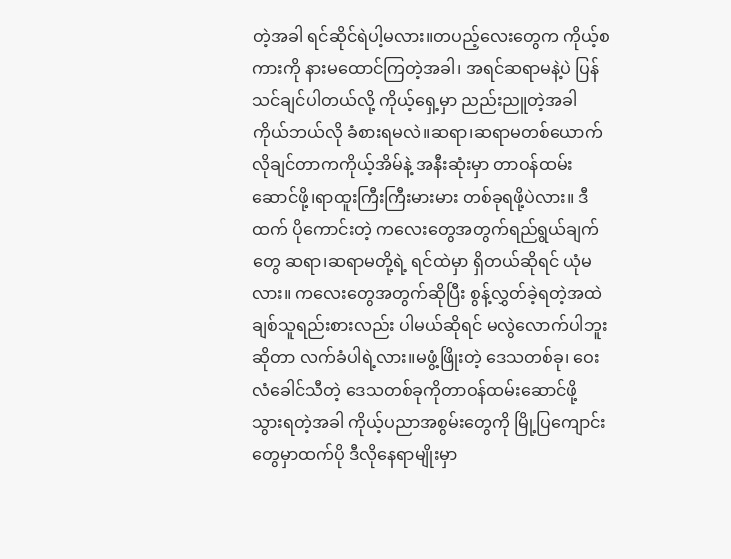တဲ့အခါ ရင်ဆိုင်ရဲပါ့မလား။တပည့်လေးတွေက ကိုယ့်စကားကို နားမထောင်ကြတဲ့အခါ၊ အရင်ဆရာမနဲ့ပဲ ပြန်သင်ချင်ပါတယ်လို့ ကိုယ့်ရှေ့မှာ ညည်းညူတဲ့အခါ ကိုယ်ဘယ်လို ခံစားရမလဲ။ဆရာ၊ဆရာမတစ်ယောက် လိုချင်တာကကိုယ့်အိမ်နဲ့ အနီးဆုံးမှာ တာဝန်ထမ်းဆောင်ဖို့၊ရာထူးကြီးကြီးမားမား တစ်ခုရဖို့ပဲလား။ ဒီထက် ပိုကောင်းတဲ့ ကလေးတွေအတွက်ရည်ရွယ်ချက်တွေ ဆရာ၊ဆရာမတို့ရဲ့ ရင်ထဲမှာ ရှိတယ်ဆိုရင် ယုံမလား။ ကလေးတွေအတွက်ဆိုပြီး စွန့်လွှတ်ခဲ့ရတဲ့အထဲချစ်သူရည်းစားလည်း ပါမယ်ဆိုရင် မလွဲလောက်ပါဘူး ဆိုတာ လက်ခံပါရဲ့လား။မဖွံ့ဖြိုးတဲ့ ဒေသတစ်ခု၊ ဝေးလံခေါင်သီတဲ့ ဒေသတစ်ခုကိုတာဝန်ထမ်းဆောင်ဖို့ သွားရတဲ့အခါ ကိုယ့်ပညာအစွမ်းတွေကို မြို့ပြကျောင်းတွေမှာထက်ပို ဒီလိုနေရာမျိုးမှာ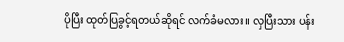ပိုပြီး ထုတ်ပြခွင့်ရတယ်ဆိုရင် လက်ခံမလား။ လှပြီးသား ပန်း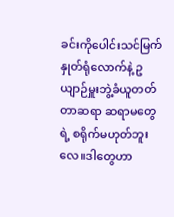ခင်းကိုပေါင်းသင်မြက်နှုတ်ရုံလောက်နဲ့ ဥယျာဉ်မှူးဘွဲ့ခံယူတတ်တာဆရာ ဆရာမတွေရဲ့ စရိုက်မဟုတ်ဘူးလေ။ဒါတွေဟာ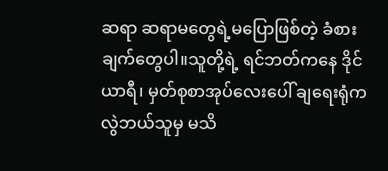ဆရာ ဆရာမတွေရဲ့မပြောဖြစ်တဲ့ ခံစားချက်တွေပါ။သူတို့ရဲ့ ရင်ဘတ်ကနေ ဒိုင်ယာရီ၊ မှတ်စုစာအုပ်လေးပေါ် ချရေးရုံကလွဲဘယ်သူမှ မသိ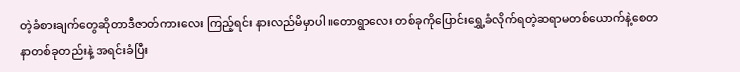တဲ့ခံစားချက်တွေဆိုတာဒီဇာတ်ကားလေး ကြည့်ရင်း နားလည်မိမှာပါ။တောရွာလေး တစ်ခုကိုပြောင်းရွှေ့ခံလိုက်ရတဲ့ဆရာမတစ်ယောက်နဲ့စေတနာတစ်ခုတည်းနဲ့ အရင်းခံပြီး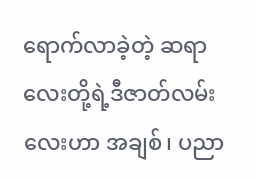ရောက်လာခဲ့တဲ့ ဆရာလေးတို့ရဲ့ဒီဇာတ်လမ်းလေးဟာ အချစ်၊ ပညာ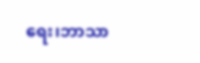ရေး၊ဘာသာ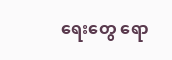ရေးတွေ ရော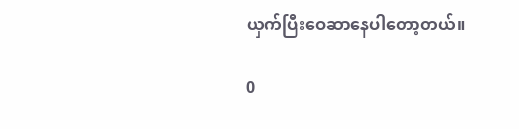ယှက်ပြီးဝေဆာနေပါတော့တယ်။

0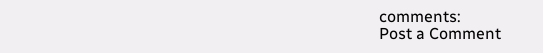comments:
Post a Comment